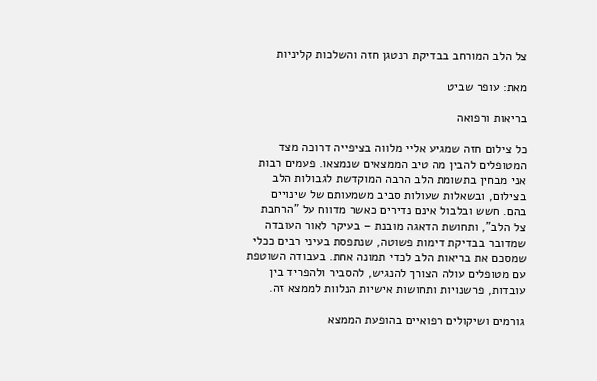צל הלב המורחב בבדיקת רנטגן חזה והשלכות קליניות

מאת: עופר שביט

בריאות ורפואה

כל צילום חזה שמגיע אליי מלווה בציפייה דרוכה מצד המטופלים להבין מה טיב הממצאים שנמצאו. פעמים רבות אני מבחין בתשומת הלב הרבה המוקדשת לגבולות הלב בצילום, ובשאלות שעולות סביב משמעותם של שינויים בהם. חשש ובלבול אינם נדירים כאשר מדווח על "הרחבת צל הלב", ותחושת הדאגה מובנת – בעיקר לאור העובדה שמדובר בבדיקת דימות פשוטה, שנתפסת בעיני רבים ככלי שמסכם את בריאות הלב לכדי תמונה אחת. בעבודה השוטפת עם מטופלים עולה הצורך להנגיש, להסביר ולהפריד בין עובדות, פרשנויות ותחושות אישיות הנלוות לממצא זה.

גורמים ושיקולים רפואיים בהופעת הממצא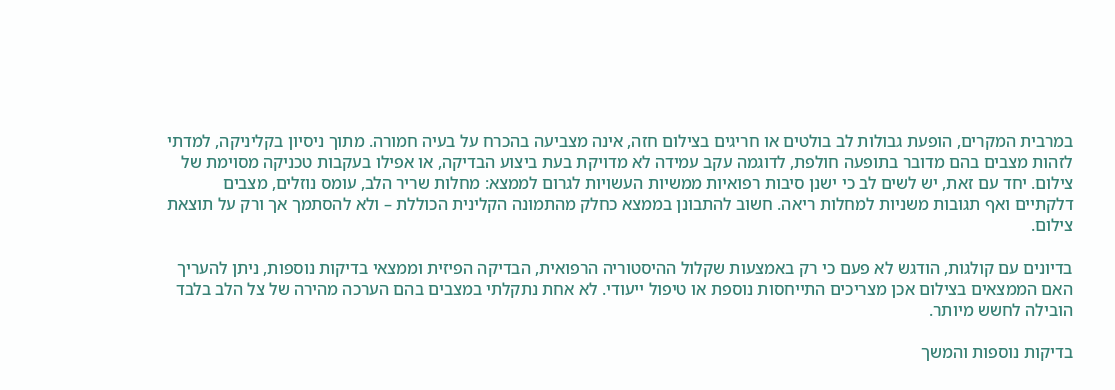במרבית המקרים, הופעת גבולות לב בולטים או חריגים בצילום חזה, אינה מצביעה בהכרח על בעיה חמורה. מתוך ניסיון בקליניקה, למדתי לזהות מצבים בהם מדובר בתופעה חולפת, לדוגמה עקב עמידה לא מדויקת בעת ביצוע הבדיקה, או אפילו בעקבות טכניקה מסוימת של צילום. יחד עם זאת, יש לשים לב כי ישנן סיבות רפואיות ממשיות העשויות לגרום לממצא: מחלות שריר הלב, עומס נוזלים, מצבים דלקתיים ואף תגובות משניות למחלות ריאה. חשוב להתבונן בממצא כחלק מהתמונה הקלינית הכוללת – ולא להסתמך אך ורק על תוצאת צילום.

בדיונים עם קולגות, הודגש לא פעם כי רק באמצעות שקלול ההיסטוריה הרפואית, הבדיקה הפיזית וממצאי בדיקות נוספות, ניתן להעריך האם הממצאים בצילום אכן מצריכים התייחסות נוספת או טיפול ייעודי. לא אחת נתקלתי במצבים בהם הערכה מהירה של צל הלב בלבד הובילה לחשש מיותר.

בדיקות נוספות והמשך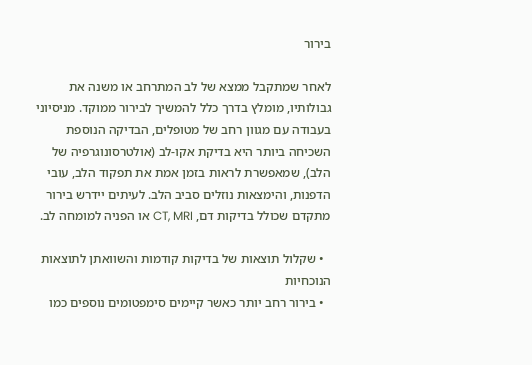בירור

לאחר שמתקבל ממצא של לב המתרחב או משנה את גבולותיו, מומלץ בדרך כלל להמשיך לבירור ממוקד. מניסיוני בעבודה עם מגוון רחב של מטופלים, הבדיקה הנוספת השכיחה ביותר היא בדיקת אקו-לב (אולטרסונוגרפיה של הלב), שמאפשרת לראות בזמן אמת את תפקוד הלב, עובי הדפנות, והימצאות נוזלים סביב הלב. לעיתים יידרש בירור מתקדם שכולל בדיקות דם, CT, MRI או הפניה למומחה לב.

  • שקלול תוצאות של בדיקות קודמות והשוואתן לתוצאות הנוכחיות
  • בירור רחב יותר כאשר קיימים סימפטומים נוספים כמו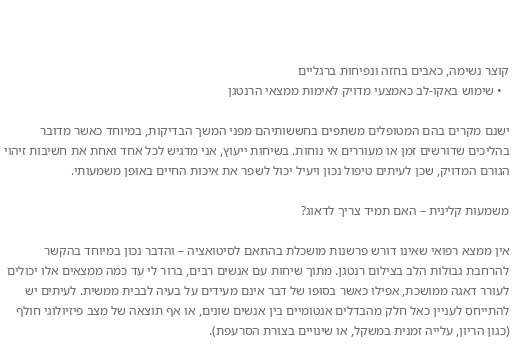קוצר נשימה, כאבים בחזה ונפיחות ברגליים
  • שימוש באקו-לב כאמצעי מדויק לאימות ממצאי הרנטגן

ישנם מקרים בהם המטופלים משתפים בחששותיהם מפני המשך הבדיקות, במיוחד כאשר מדובר בהליכים שדורשים זמן או מעוררים אי נוחות. בשיחות ייעוץ, אני מדגיש לכל אחד ואחת את חשיבות זיהוי הגורם המדויק, שכן לעיתים טיפול נכון ויעיל יכול לשפר את איכות החיים באופן משמעותי.

משמעות קלינית – האם תמיד צריך לדאוג?

אין ממצא רפואי שאינו דורש פרשנות מושכלת בהתאם לסיטואציה – והדבר נכון במיוחד בהקשר להרחבת גבולות הלב בצילום רנטגן. מתוך שיחות עם אנשים רבים, ברור לי עד כמה ממצאים אלו יכולים לעורר דאגה ממושכת, אפילו כאשר בסופו של דבר אינם מעידים על בעיה לבבית ממשית. לעיתים יש להתייחס לעניין כאל חלק מהבדלים אנטומיים בין אנשים שונים, או אף תוצאה של מצב פיזיולוגי חולף (כגון הריון, עלייה זמנית במשקל, או שינויים בצורת הסרעפת).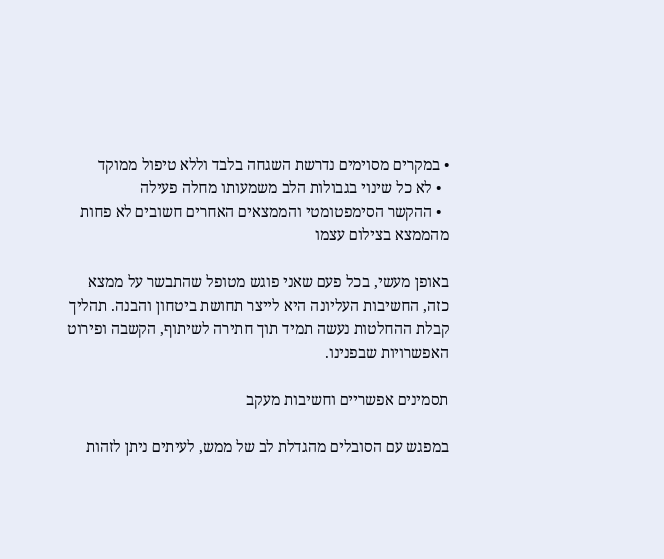• במקרים מסוימים נדרשת השגחה בלבד וללא טיפול ממוקד
  • לא כל שינוי בגבולות הלב משמעותו מחלה פעילה
  • ההקשר הסימפטומטי והממצאים האחרים חשובים לא פחות מהממצא בצילום עצמו

באופן מעשי, בכל פעם שאני פוגש מטופל שהתבשר על ממצא כזה, החשיבות העליונה היא לייצר תחושת ביטחון והבנה. תהליך קבלת ההחלטות נעשה תמיד תוך חתירה לשיתוף, הקשבה ופירוט האפשרויות שבפנינו.

תסמינים אפשריים וחשיבות מעקב

במפגש עם הסובלים מהגדלת לב של ממש, לעיתים ניתן לזהות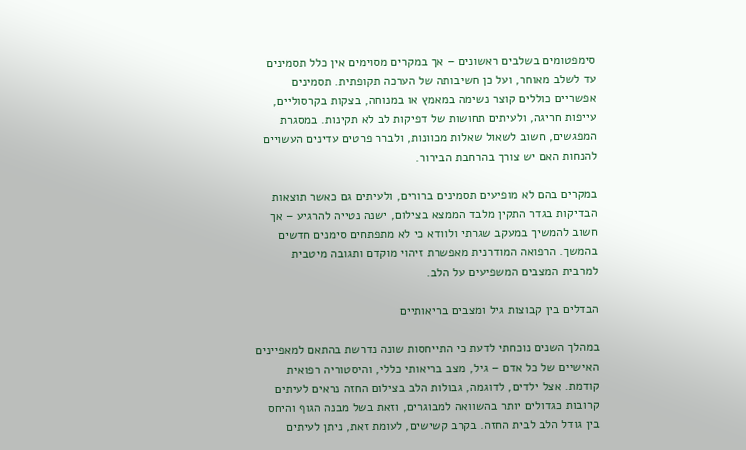סימפטומים בשלבים ראשונים – אך במקרים מסוימים אין כלל תסמינים עד לשלב מאוחר, ועל כן חשיבותה של הערכה תקופתית. תסמינים אפשריים כוללים קוצר נשימה במאמץ או במנוחה, בצקות בקרסוליים, עייפות חריגה, ולעיתים תחושות של דפיקות לב לא תקינות. במסגרת המפגשים, חשוב לשאול שאלות מכוונות, ולברר פרטים עדינים העשויים להנחות האם יש צורך בהרחבת הבירור.

במקרים בהם לא מופיעים תסמינים ברורים, ולעיתים גם כאשר תוצאות הבדיקות בגדר התקין מלבד הממצא בצילום, ישנה נטייה להרגיע – אך חשוב להמשיך במעקב שגרתי ולוודא כי לא מתפתחים סימנים חדשים בהמשך. הרפואה המודרנית מאפשרת זיהוי מוקדם ותגובה מיטבית למרבית המצבים המשפיעים על הלב.

הבדלים בין קבוצות גיל ומצבים בריאותיים

במהלך השנים נוכחתי לדעת כי התייחסות שונה נדרשת בהתאם למאפיינים האישיים של כל אדם – גיל, מצב בריאותי כללי, והיסטוריה רפואית קודמת. אצל ילדים, לדוגמה, גבולות הלב בצילום החזה נראים לעיתים קרובות כגדולים יותר בהשוואה למבוגרים, וזאת בשל מבנה הגוף והיחס בין גודל הלב לבית החזה. בקרב קשישים, לעומת זאת, ניתן לעיתים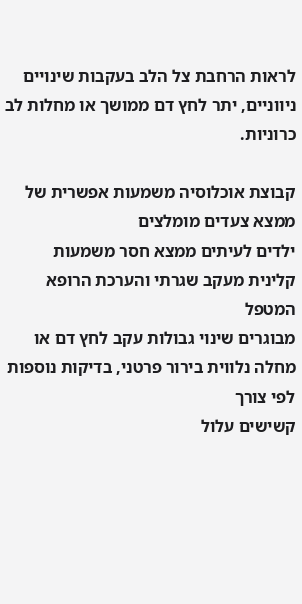לראות הרחבת צל הלב בעקבות שינויים ניווניים, יתר לחץ דם ממושך או מחלות לב כרוניות.

קבוצת אוכלוסיה משמעות אפשרית של ממצא צעדים מומלצים
ילדים לעיתים ממצא חסר משמעות קלינית מעקב שגרתי והערכת הרופא המטפל
מבוגרים שינוי גבולות עקב לחץ דם או מחלה נלווית בירור פרטני, בדיקות נוספות לפי צורך
קשישים עלול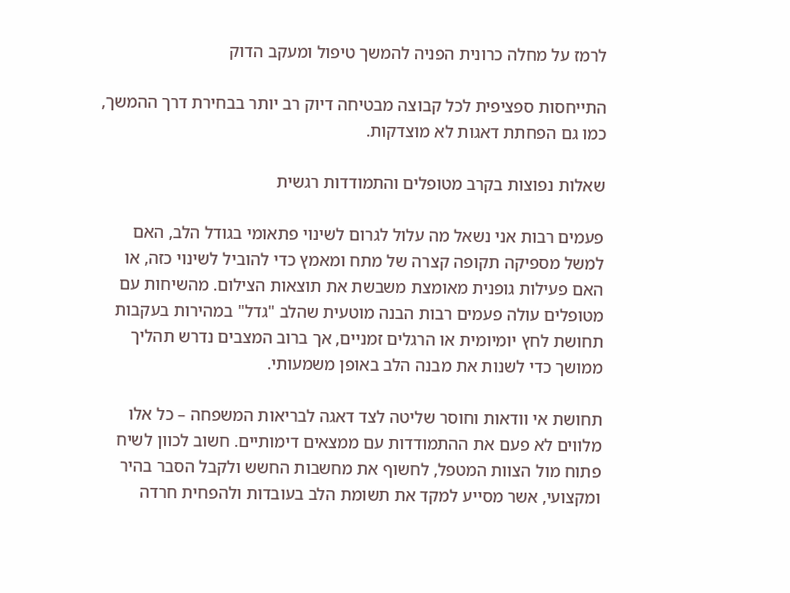לרמז על מחלה כרונית הפניה להמשך טיפול ומעקב הדוק

התייחסות ספציפית לכל קבוצה מבטיחה דיוק רב יותר בבחירת דרך ההמשך, כמו גם הפחתת דאגות לא מוצדקות.

שאלות נפוצות בקרב מטופלים והתמודדות רגשית

פעמים רבות אני נשאל מה עלול לגרום לשינוי פתאומי בגודל הלב, האם למשל מספיקה תקופה קצרה של מתח ומאמץ כדי להוביל לשינוי כזה, או האם פעילות גופנית מאומצת משבשת את תוצאות הצילום. מהשיחות עם מטופלים עולה פעמים רבות הבנה מוטעית שהלב "גדל" במהירות בעקבות תחושת לחץ יומיומית או הרגלים זמניים, אך ברוב המצבים נדרש תהליך ממושך כדי לשנות את מבנה הלב באופן משמעותי.

תחושת אי וודאות וחוסר שליטה לצד דאגה לבריאות המשפחה – כל אלו מלווים לא פעם את ההתמודדות עם ממצאים דימותיים. חשוב לכוון לשיח פתוח מול הצוות המטפל, לחשוף את מחשבות החשש ולקבל הסבר בהיר ומקצועי, אשר מסייע למקד את תשומת הלב בעובדות ולהפחית חרדה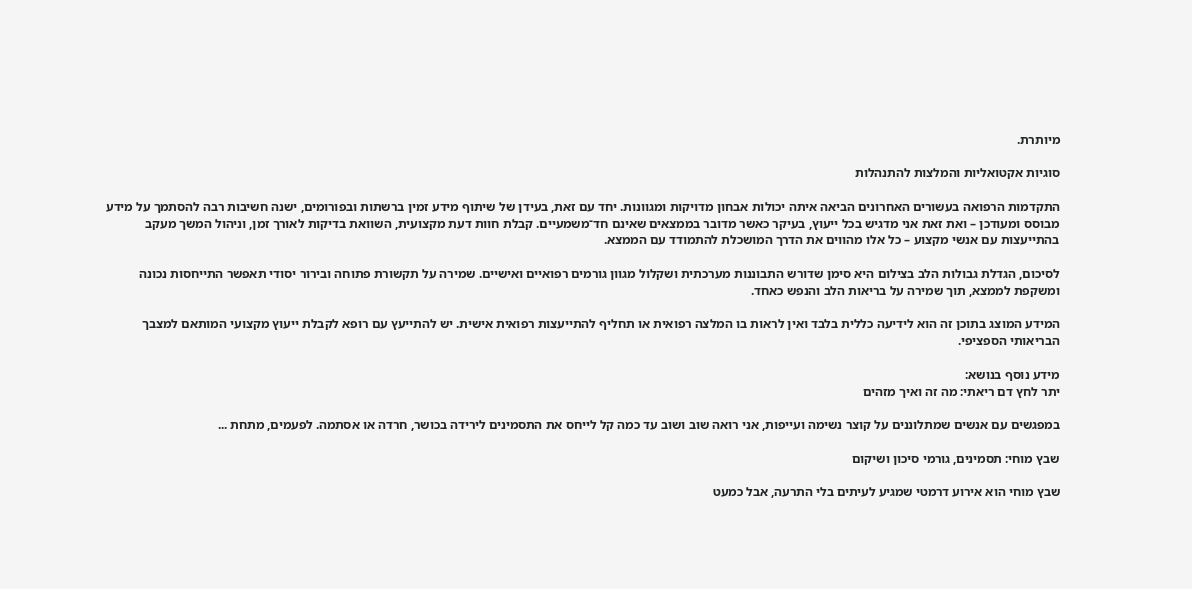מיותרת.

סוגיות אקטואליות והמלצות להתנהלות

התקדמות הרפואה בעשורים האחרונים הביאה איתה יכולות אבחון מדויקות ומגוונות. יחד עם זאת, בעידן של שיתוף מידע זמין ברשתות ובפורומים, ישנה חשיבות רבה להסתמך על מידע מבוסס ומעודכן – ואת זאת אני מדגיש בכל ייעוץ, בעיקר כאשר מדובר בממצאים שאינם חד־משמעיים. קבלת חוות דעת מקצועית, השוואת בדיקות לאורך זמן, וניהול המשך מעקב בהתייעצות עם אנשי מקצוע – כל אלו מהווים את הדרך המושכלת להתמודד עם הממצא.

לסיכום, הגדלת גבולות הלב בצילום היא סימן שדורש התבוננות מערכתית ושקלול מגוון גורמים רפואיים ואישיים. שמירה על תקשורת פתוחה ובירור יסודי תאפשר התייחסות נכונה ומשקפת לממצא, תוך שמירה על בריאות הלב והנפש כאחד.

המידע המוצג בתוכן זה הוא לידיעה כללית בלבד ואין לראות בו המלצה רפואית או תחליף להתייעצות רפואית אישית. יש להתייעץ עם רופא לקבלת ייעוץ מקצועי המותאם למצבך הבריאותי הספציפי.

מידע נוסף בנושא:
יתר לחץ דם ריאתי: מה זה ואיך מזהים

במפגשים עם אנשים שמתלוננים על קוצר נשימה ועייפות, אני רואה שוב ושוב עד כמה קל לייחס את התסמינים לירידה בכושר, חרדה או אסתמה. לפעמים, מתחת ...

שבץ מוחי: תסמינים, גורמי סיכון ושיקום

שבץ מוחי הוא אירוע דרמטי שמגיע לעיתים בלי התרעה, אבל כמעט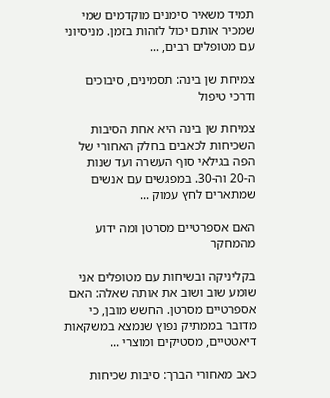תמיד משאיר סימנים מוקדמים שמי שמכיר אותם יכול לזהות בזמן. מניסיוני עם מטופלים רבים, ...

צמיחת שן בינה: תסמינים, סיבוכים ודרכי טיפול

צמיחת שן בינה היא אחת הסיבות השכיחות לכאבים בחלק האחורי של הפה בגילאי סוף העשרה ועד שנות ה-20 וה-30. במפגשים עם אנשים שמתארים לחץ עמוק ...

האם אספרטיים מסרטן ומה ידוע מהמחקר

בקליניקה ובשיחות עם מטופלים אני שומע שוב ושוב את אותה שאלה: האם אספרטיים מסרטן. החשש מובן, כי מדובר בממתיק נפוץ שנמצא במשקאות דיאטטיים, מסטיקים ומוצרי ...

כאב מאחורי הברך: סיבות שכיחות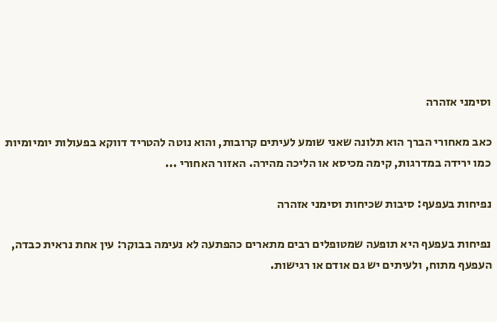וסימני אזהרה

כאב מאחורי הברך הוא תלונה שאני שומע לעיתים קרובות, והוא נוטה להטריד דווקא בפעולות יומיומיות כמו ירידה במדרגות, קימה מכיסא או הליכה מהירה. האזור האחורי ...

נפיחות בעפעף: סיבות שכיחות וסימני אזהרה

נפיחות בעפעף היא תופעה שמטופלים רבים מתארים כהפתעה לא נעימה בבוקר: עין אחת נראית כבדה, העפעף מתוח, ולעיתים יש גם אודם או רגישות.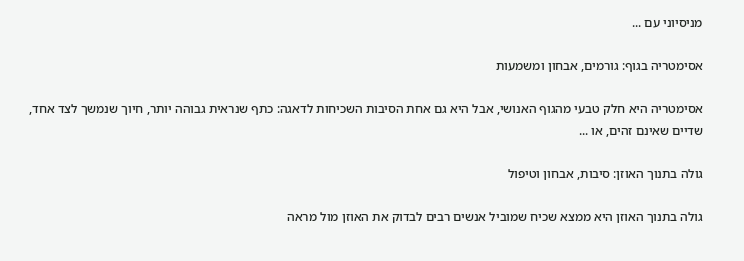מניסיוני עם ...

אסימטריה בגוף: גורמים, אבחון ומשמעות

אסימטריה היא חלק טבעי מהגוף האנושי, אבל היא גם אחת הסיבות השכיחות לדאגה: כתף שנראית גבוהה יותר, חיוך שנמשך לצד אחד, שדיים שאינם זהים, או ...

גולה בתנוך האוזן: סיבות, אבחון וטיפול

גולה בתנוך האוזן היא ממצא שכיח שמוביל אנשים רבים לבדוק את האוזן מול מראה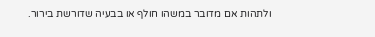ולתהות אם מדובר במשהו חולף או בבעיה שדורשת בירור.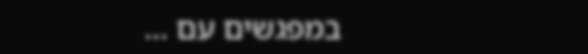במפגשים עם ...